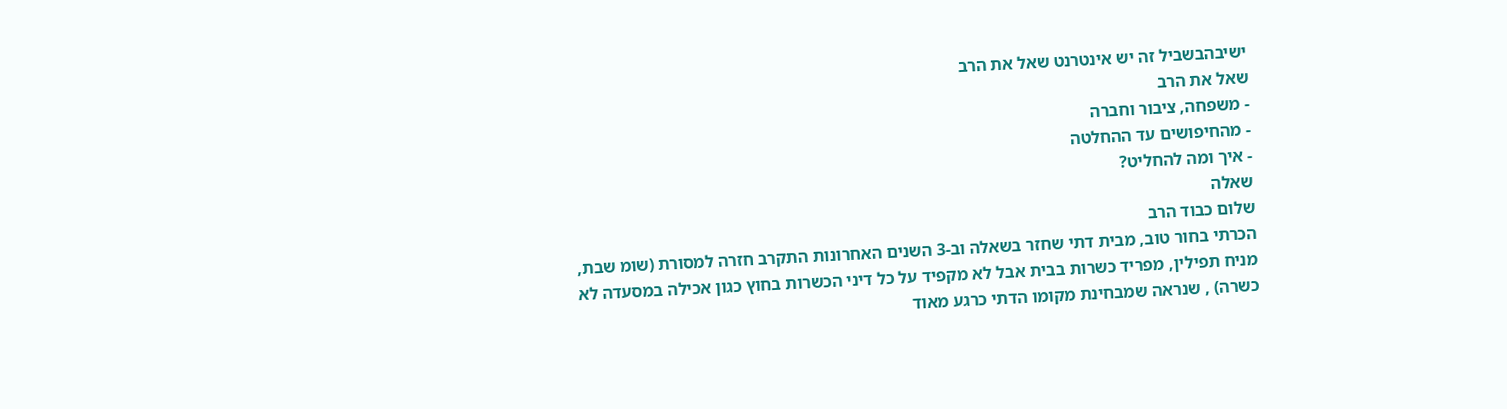ישיבהבשביל זה יש אינטרנט שאל את הרב
שאל את הרב
- משפחה, ציבור וחברה
- מהחיפושים עד ההחלטה
- איך ומה להחליט?
שאלה
שלום כבוד הרב
הכרתי בחור טוב, מבית דתי שחזר בשאלה וב-3 השנים האחרונות התקרב חזרה למסורת (שומ שבת, מניח תפילין, מפריד כשרות בבית אבל לא מקפיד על כל דיני הכשרות בחוץ כגון אכילה במסעדה לא כשרה) , שנראה שמבחינת מקומו הדתי כרגע מאוד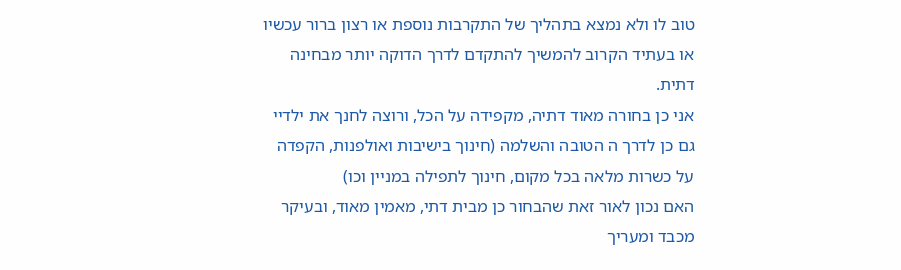טוב לו ולא נמצא בתהליך של התקרבות נוספת או רצון ברור עכשיו או בעתיד הקרוב להמשיך להתקדם לדרך הדוקה יותר מבחינה דתית.
אני כן בחורה מאוד דתיה, מקפידה על הכל, ורוצה לחנך את ילדיי גם כן לדרך ה הטובה והשלמה (חינוך בישיבות ואולפנות, הקפדה על כשרות מלאה בכל מקום, חינוך לתפילה במניין וכו)
האם נכון לאור זאת שהבחור כן מבית דתי, מאמין מאוד, ובעיקר מכבד ומעריך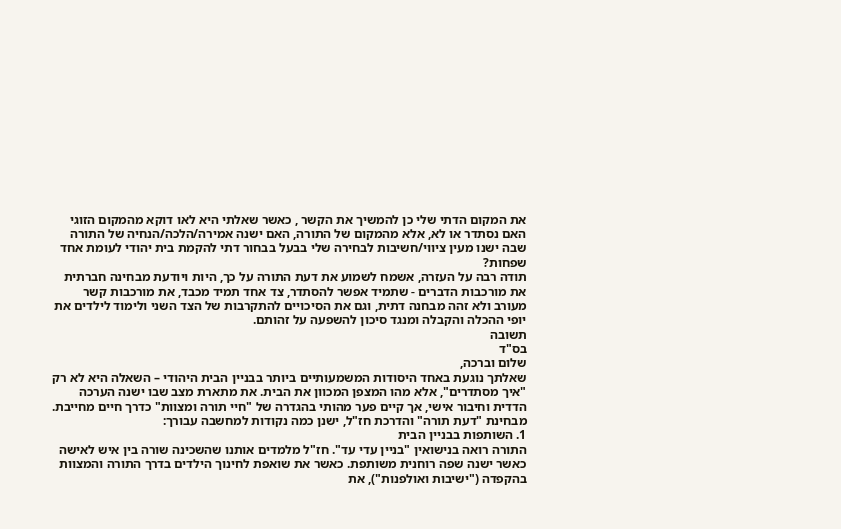את המקום הדתי שלי כן להמשיך את הקשר , כאשר שאלתי היא לאו דוקא מהמקום הזוגי האם נסתדר או לא, אלא מהמקום של התורה, האם ישנה אמירה/הלכה/הנחיה של התורה שבה ישנו מעין ציווי/חשיבות לבחירה שלי בבעל בבחור דתי להקמת בית יהודי לעומת אחד שפחות?
תודה רבה על העזרה, אשמח לשמוע את דעת התורה על כך, היות ויודעת מבחינה חברתית את מורכבות הדברים - שתמיד אפשר להסתדר, צד אחד תמיד מכבד, את מורכבות קשר מעורב ולא זהה מבחנה דתית, וגם את הסיכויים להתקרבות של הצד השני ולימוד לילדים את יופי ההכלה והקבלה ומנגד סיכון להשפעה על זהותם.
תשובה
בס"ד
שלום וברכה,
שאלתך נוגעת באחד היסודות המשמעותיים ביותר בבניין הבית היהודי – השאלה היא לא רק "איך מסתדרים", אלא מהו המצפן המכוון את הבית. את מתארת מצב שבו ישנה הערכה הדדית וחיבור אישי, אך קיים פער מהותי בהגדרה של "חיי תורה ומצוות" כדרך חיים מחייבת.
מבחינת "דעת תורה" והדרכת חז"ל, ישנן כמה נקודות למחשבה עבורך:
1. השותפות בבניין הבית
התורה רואה בנישואין "בניין עדי עד". חז"ל מלמדים אותנו שהשכינה שורה בין איש לאישה כאשר ישנה שפה רוחנית משותפת. כאשר את שואפת לחינוך הילדים בדרך התורה והמצוות בהקפדה ("ישיבות ואולפנות"), את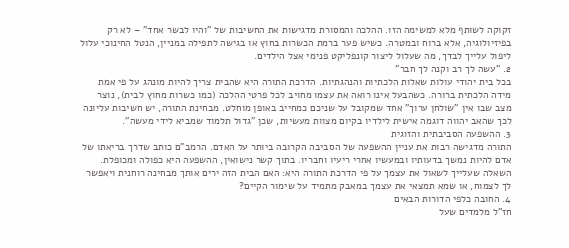זקוקה לשותף מלא למשימה הזו. ההלכה והמסורת מדגישות את החשיבות של "והיו לבשר אחד" – לא רק בפיזיולוגיה, אלא ברוח ובמטרה. כשיש פער ברמת הכשרות בחוץ או בגישה לתפילה במניין, הנטל החינוכי עלול ליפול עלייך לבדך, מה שעלול ליצור קונפליקט פנימי אצל הילדים.
2. "עשה לך רב וקנה לך חבר"
בכל בית יהודי עולות שאלות הלכתיות והנהגתיות. הדרכת התורה היא שהבית צריך להיות מונהג על פי אמת מידה הלכתית ברורה. כשהבעל אינו רואה את עצמו מחויב לכל פרטי ההלכה (כמו כשרות מחוץ לבית), נוצר מצב שבו אין "שולחן ערוך" אחד שמקובל על שניכם כמחייב באופן מוחלט. מבחינת התורה, יש חשיבות עליונה לכך שהאב יהווה דוגמה אישית לילדיו בקיום מצוות מעשיות, שכן "גדול תלמוד שמביא לידי מעשה".
3. ההשפעה הסביבתית והזוגית
התורה מדגישה רבות את עניין ההשפעה של הסביבה הקרובה ביותר על האדם. הרמב"ם כותב שדרך בריאתו של אדם להיות נמשך בדעותיו ובמעשיו אחרי ריעיו וחבריו. בתוך קשר נישואין, ההשפעה היא כפולה ומכופלת. השאלה שעלייך לשאול את עצמך על פי הדרכת התורה היא: האם הבית הזה ירים אותך מבחינה רוחנית ויאפשר לך לצמוח, או שמא תמצאי את עצמך במאבק מתמיד על שימור הקיים?
4. החובה כלפי הדורות הבאים
חז"ל מלמדים שעל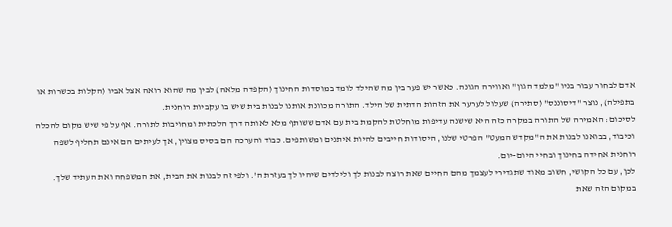אדם לבחור עבור בניו "מלמד הגון" ואווירה הגונה. כאשר יש פער בין מה שהילד לומד במוסדות החינוך (הקפדה מלאה) לבין מה שהוא רואה אצל אביו (הקלות בכשרות או בתפילה), נוצר "דיסוננס" (סתירה) שעלול לערער את הזהות הדתית של הילד. התורה מכוונת אותנו לבנות בית שיש בו עקביות רוחנית.
לסיכום: האמירה של התורה במקרה כזה היא שישנה עדיפות מוחלטת להקמת בית עם אדם ששותף מלא לאותה דרך הלכתית ומחויבות לתורה. אף על פי שיש מקום להכלה וכיבוד, בבואנו לבנות את ה"מקדש המעט" הפרטי שלנו, היסודות חייבים להיות איתנים ומשותפים. כבוד והערכה הם בסיס מצוין, אך לעיתים הם אינם תחליף לשפה רוחנית אחידה בחינוך ובחיי היום-יום.
לכן, עם כל הקושי, חשוב מאוד שתגדירי לעצמך מהם החיים שאת רוצה לבנות לך ולילדים שיהיו לך בעזרת ה'. ולפי זה לבנות את הבית, את המשפחה ואת העתיד שלך.
במקום הזה שאת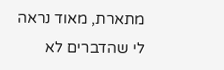מתארת, מאוד נראה לי שהדברים לא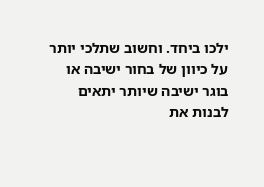ילכו ביחד. וחשוב שתלכי יותר על כיוון של בחור ישיבה או בוגר ישיבה שיותר יתאים לבנות את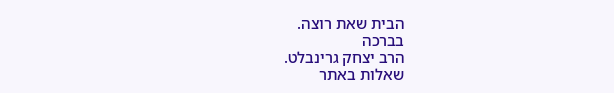הבית שאת רוצה.
בברכה
הרב יצחק גרינבלט.
שאלות באתר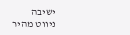ישיבה
ניווט מהיר